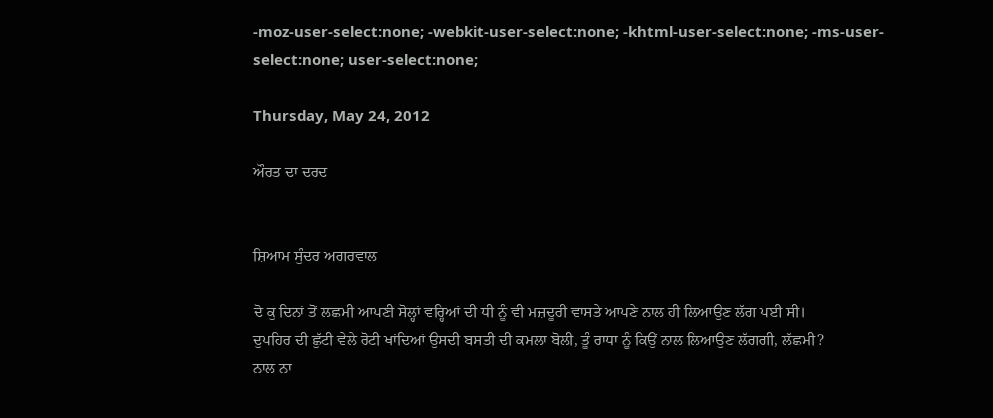-moz-user-select:none; -webkit-user-select:none; -khtml-user-select:none; -ms-user-select:none; user-select:none;

Thursday, May 24, 2012

ਔਰਤ ਦਾ ਦਰਦ


ਸ਼ਿਆਮ ਸੁੰਦਰ ਅਗਰਵਾਲ

ਦੋ ਕੁ ਦਿਨਾਂ ਤੋਂ ਲਛਮੀ ਆਪਣੀ ਸੋਲ੍ਹਾਂ ਵਰ੍ਹਿਆਂ ਦੀ ਧੀ ਨੂੰ ਵੀ ਮਜ਼ਦੂਰੀ ਵਾਸਤੇ ਆਪਣੇ ਨਾਲ ਹੀ ਲਿਆਉਣ ਲੱਗ ਪਈ ਸੀ।
ਦੁਪਹਿਰ ਦੀ ਛੁੱਟੀ ਵੇਲੇ ਰੋਟੀ ਖਾਂਦਿਆਂ ਉਸਦੀ ਬਸਤੀ ਦੀ ਕਮਲਾ ਬੋਲੀ, ਤੂੰ ਰਾਧਾ ਨੂੰ ਕਿਉਂ ਨਾਲ ਲਿਆਉਣ ਲੱਗਗੀ, ਲੱਛਮੀ?
ਨਾਲ ਨਾ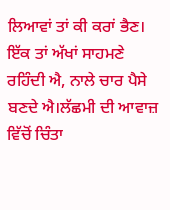ਲਿਆਵਾਂ ਤਾਂ ਕੀ ਕਰਾਂ ਭੈਣ। ਇੱਕ ਤਾਂ ਅੱਖਾਂ ਸਾਹਮਣੇ ਰਹਿੰਦੀ ਐ, ਨਾਲੇ ਚਾਰ ਪੈਸੇ ਬਣਦੇ ਐ।ਲੱਛਮੀ ਦੀ ਆਵਾਜ਼ ਵਿੱਚੋਂ ਚਿੰਤਾ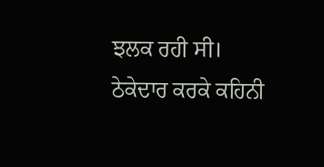ਝਲਕ ਰਹੀ ਸੀ।
ਠੇਕੇਦਾਰ ਕਰਕੇ ਕਹਿਨੀ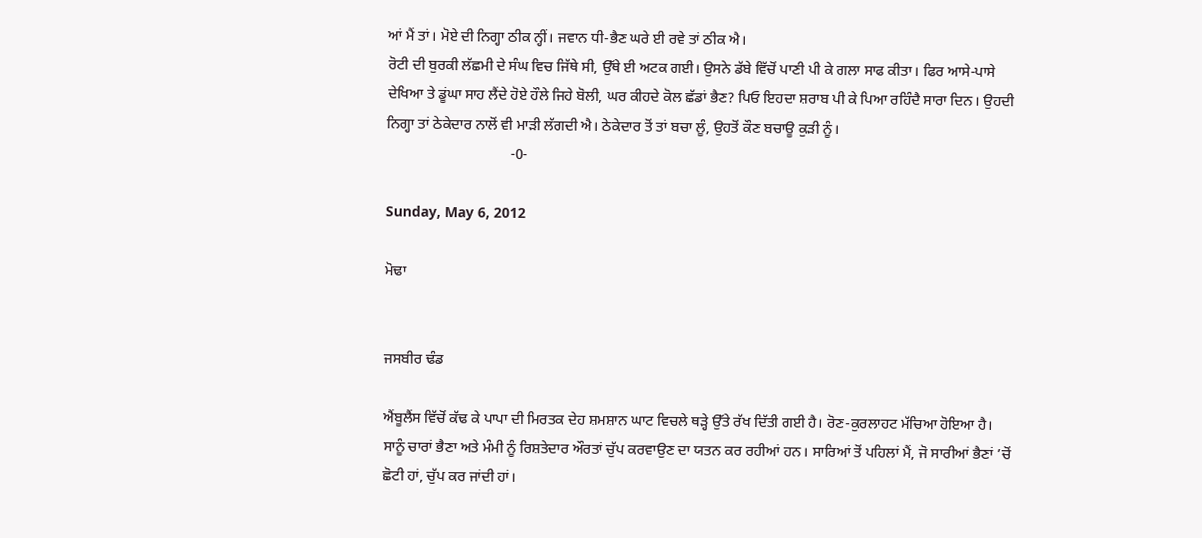ਆਂ ਮੈਂ ਤਾਂ। ਮੋਏ ਦੀ ਨਿਗ੍ਹਾ ਠੀਕ ਨ੍ਹੀਂ। ਜਵਾਨ ਧੀ-ਭੈਣ ਘਰੇ ਈ ਰਵੇ ਤਾਂ ਠੀਕ ਐ।
ਰੋਟੀ ਦੀ ਬੁਰਕੀ ਲੱਛਮੀ ਦੇ ਸੰਘ ਵਿਚ ਜਿੱਥੇ ਸੀ, ਉੱਥੇ ਈ ਅਟਕ ਗਈ। ਉਸਨੇ ਡੱਬੇ ਵਿੱਚੋਂ ਪਾਣੀ ਪੀ ਕੇ ਗਲਾ ਸਾਫ ਕੀਤਾ। ਫਿਰ ਆਸੇ-ਪਾਸੇ ਦੇਖਿਆ ਤੇ ਡੂਂਘਾ ਸਾਹ ਲੈਂਦੇ ਹੋਏ ਹੌਲੇ ਜਿਹੇ ਬੋਲੀ, ਘਰ ਕੀਹਦੇ ਕੋਲ ਛੱਡਾਂ ਭੈਣ? ਪਿਓ ਇਹਦਾ ਸ਼ਰਾਬ ਪੀ ਕੇ ਪਿਆ ਰਹਿੰਦੈ ਸਾਰਾ ਦਿਨ। ਉਹਦੀ ਨਿਗ੍ਹਾ ਤਾਂ ਠੇਕੇਦਾਰ ਨਾਲੋਂ ਵੀ ਮਾੜੀ ਲੱਗਦੀ ਐ। ਠੇਕੇਦਾਰ ਤੋਂ ਤਾਂ ਬਚਾ ਲੂੰ, ਉਹਤੋਂ ਕੌਣ ਬਚਾਊ ਕੁੜੀ ਨੂੰ।
                                  -0-

Sunday, May 6, 2012

ਮੋਢਾ


ਜਸਬੀਰ ਢੰਡ

ਐਂਬੂਲੈਂਸ ਵਿੱਚੋਂ ਕੱਢ ਕੇ ਪਾਪਾ ਦੀ ਮਿਰਤਕ ਦੇਹ ਸ਼ਮਸ਼ਾਨ ਘਾਟ ਵਿਚਲੇ ਥੜ੍ਹੇ ਉੱਤੇ ਰੱਖ ਦਿੱਤੀ ਗਈ ਹੈ। ਰੋਣ-ਕੁਰਲਾਹਟ ਮੱਚਿਆ ਹੋਇਆ ਹੈ।
ਸਾਨੂੰ ਚਾਰਾਂ ਭੈਣਾ ਅਤੇ ਮੰਮੀ ਨੂੰ ਰਿਸ਼ਤੇਦਾਰ ਔਰਤਾਂ ਚੁੱਪ ਕਰਵਾਉਣ ਦਾ ਯਤਨ ਕਰ ਰਹੀਆਂ ਹਨ। ਸਾਰਿਆਂ ਤੋਂ ਪਹਿਲਾਂ ਮੈਂ, ਜੋ ਸਾਰੀਆਂ ਭੈਣਾਂ ’ਚੋਂ ਛੋਟੀ ਹਾਂ, ਚੁੱਪ ਕਰ ਜਾਂਦੀ ਹਾਂ।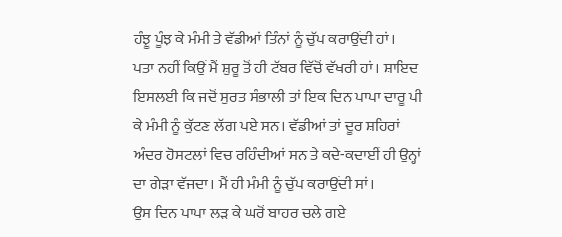ਹੰਝੂ ਪੂੰਝ ਕੇ ਮੰਮੀ ਤੇ ਵੱਡੀਆਂ ਤਿੰਨਾਂ ਨੂੰ ਚੁੱਪ ਕਰਾਉਂਦੀ ਹਾਂ।
ਪਤਾ ਨਹੀਂ ਕਿਉਂ ਮੈਂ ਸ਼ੁਰੂ ਤੋਂ ਹੀ ਟੱਬਰ ਵਿੱਚੋਂ ਵੱਖਰੀ ਹਾਂ। ਸ਼ਾਇਦ ਇਸਲਈ ਕਿ ਜਦੋਂ ਸੁਰਤ ਸੰਭਾਲੀ ਤਾਂ ਇਕ ਦਿਨ ਪਾਪਾ ਦਾਰੂ ਪੀ ਕੇ ਮੰਮੀ ਨੂੰ ਕੁੱਟਣ ਲੱਗ ਪਏ ਸਨ। ਵੱਡੀਆਂ ਤਾਂ ਦੂਰ ਸ਼ਹਿਰਾਂ ਅੰਦਰ ਹੋਸਟਲਾਂ ਵਿਚ ਰਹਿੰਦੀਆਂ ਸਨ ਤੇ ਕਦੇ-ਕਦਾਈਂ ਹੀ ਉਨ੍ਹਾਂ ਦਾ ਗੇੜਾ ਵੱਜਦਾ। ਮੈਂ ਹੀ ਮੰਮੀ ਨੂੰ ਚੁੱਪ ਕਰਾਉਂਦੀ ਸਾਂ।
ਉਸ ਦਿਨ ਪਾਪਾ ਲੜ ਕੇ ਘਰੋਂ ਬਾਹਰ ਚਲੇ ਗਏ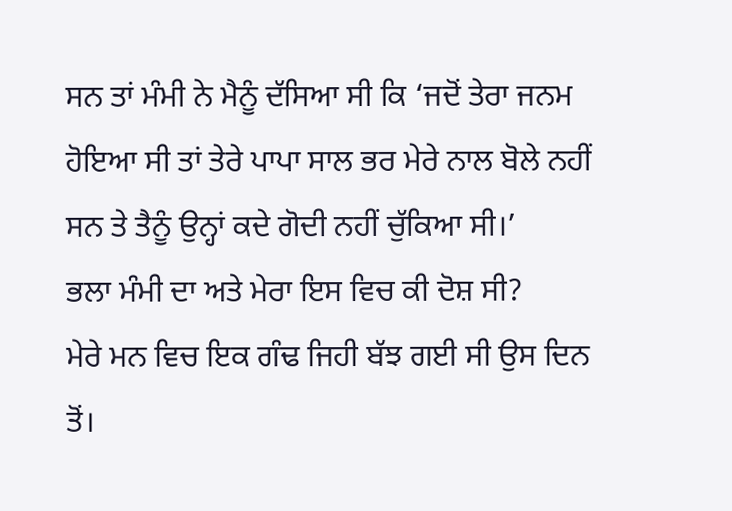ਸਨ ਤਾਂ ਮੰਮੀ ਨੇ ਮੈਨੂੰ ਦੱਸਿਆ ਸੀ ਕਿ ‘ਜਦੋਂ ਤੇਰਾ ਜਨਮ ਹੋਇਆ ਸੀ ਤਾਂ ਤੇਰੇ ਪਾਪਾ ਸਾਲ ਭਰ ਮੇਰੇ ਨਾਲ ਬੋਲੇ ਨਹੀਂ ਸਨ ਤੇ ਤੈਨੂੰ ਉਨ੍ਹਾਂ ਕਦੇ ਗੋਦੀ ਨਹੀਂ ਚੁੱਕਿਆ ਸੀ।’
ਭਲਾ ਮੰਮੀ ਦਾ ਅਤੇ ਮੇਰਾ ਇਸ ਵਿਚ ਕੀ ਦੋਸ਼ ਸੀ?
ਮੇਰੇ ਮਨ ਵਿਚ ਇਕ ਗੰਢ ਜਿਹੀ ਬੱਝ ਗਈ ਸੀ ਉਸ ਦਿਨ ਤੋਂ।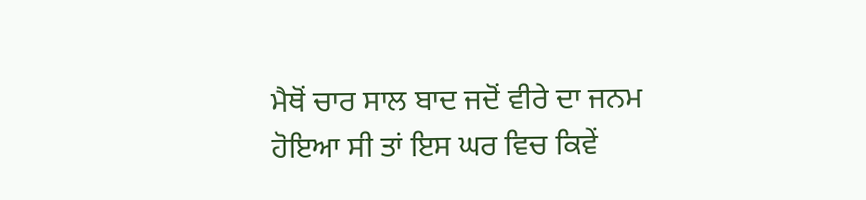ਮੈਥੋਂ ਚਾਰ ਸਾਲ ਬਾਦ ਜਦੋਂ ਵੀਰੇ ਦਾ ਜਨਮ ਹੋਇਆ ਸੀ ਤਾਂ ਇਸ ਘਰ ਵਿਚ ਕਿਵੇਂ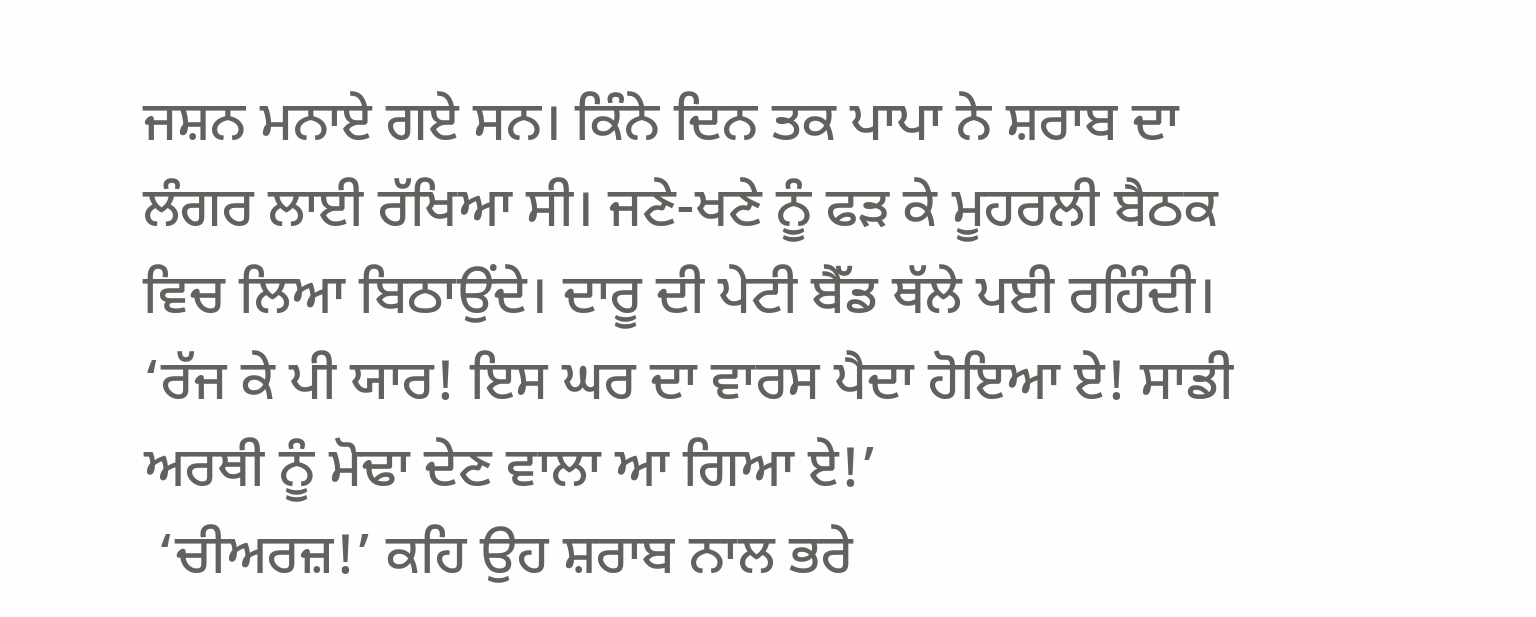ਜਸ਼ਨ ਮਨਾਏ ਗਏ ਸਨ। ਕਿੰਨੇ ਦਿਨ ਤਕ ਪਾਪਾ ਨੇ ਸ਼ਰਾਬ ਦਾ ਲੰਗਰ ਲਾਈ ਰੱਖਿਆ ਸੀ। ਜਣੇ-ਖਣੇ ਨੂੰ ਫੜ ਕੇ ਮੂਹਰਲੀ ਬੈਠਕ ਵਿਚ ਲਿਆ ਬਿਠਾਉਂਦੇ। ਦਾਰੂ ਦੀ ਪੇਟੀ ਬੈੱਡ ਥੱਲੇ ਪਈ ਰਹਿੰਦੀ। ‘ਰੱਜ ਕੇ ਪੀ ਯਾਰ! ਇਸ ਘਰ ਦਾ ਵਾਰਸ ਪੈਦਾ ਹੋਇਆ ਏ! ਸਾਡੀ ਅਰਥੀ ਨੂੰ ਮੋਢਾ ਦੇਣ ਵਾਲਾ ਆ ਗਿਆ ਏ!’
 ‘ਚੀਅਰਜ਼!’ ਕਹਿ ਉਹ ਸ਼ਰਾਬ ਨਾਲ ਭਰੇ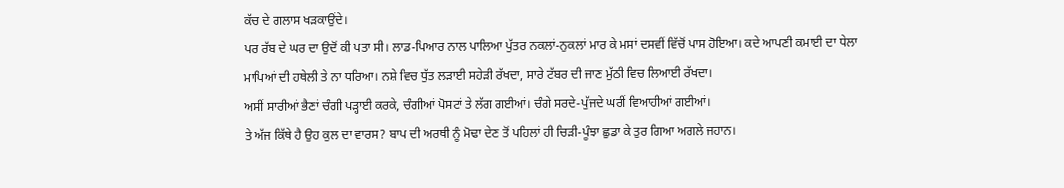ਕੱਚ ਦੇ ਗਲਾਸ ਖੜਕਾਉਂਦੇ।
ਪਰ ਰੱਬ ਦੇ ਘਰ ਦਾ ਉਦੋਂ ਕੀ ਪਤਾ ਸੀ। ਲਾਡ-ਪਿਆਰ ਨਾਲ ਪਾਲਿਆ ਪੁੱਤਰ ਨਕਲਾਂ-ਨੁਕਲਾਂ ਮਾਰ ਕੇ ਮਸਾਂ ਦਸਵੀਂ ਵਿੱਚੋਂ ਪਾਸ ਹੋਇਆ। ਕਦੇ ਆਪਣੀ ਕਮਾਈ ਦਾ ਧੇਲਾ ਮਾਪਿਆਂ ਦੀ ਹਥੇਲੀ ਤੇ ਨਾ ਧਰਿਆ। ਨਸ਼ੇ ਵਿਚ ਧੁੱਤ ਲੜਾਈ ਸਹੇੜੀ ਰੱਖਦਾ, ਸਾਰੇ ਟੱਬਰ ਦੀ ਜਾਣ ਮੁੱਠੀ ਵਿਚ ਲਿਆਈ ਰੱਖਦਾ।
ਅਸੀਂ ਸਾਰੀਆਂ ਭੈਣਾਂ ਚੰਗੀ ਪੜ੍ਹਾਈ ਕਰਕੇ, ਚੰਗੀਆਂ ਪੋਸਟਾਂ ਤੇ ਲੱਗ ਗਈਆਂ। ਚੰਗੇ ਸਰਦੇ-ਪੁੱਜਦੇ ਘਰੀਂ ਵਿਆਹੀਆਂ ਗਈਆਂ।
ਤੇ ਅੱਜ ਕਿੱਥੇ ਹੈ ਉਹ ਕੁਲ ਦਾ ਵਾਰਸ? ਬਾਪ ਦੀ ਅਰਥੀ ਨੂੰ ਮੋਢਾ ਦੇਣ ਤੋਂ ਪਹਿਲਾਂ ਹੀ ਚਿੜੀ-ਪੂੰਝਾ ਛੁਡਾ ਕੇ ਤੁਰ ਗਿਆ ਅਗਲੇ ਜਹਾਨ।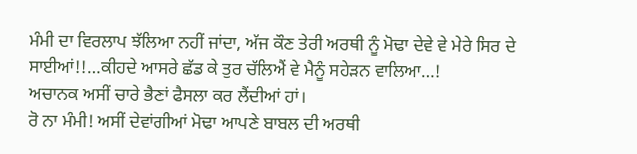ਮੰਮੀ ਦਾ ਵਿਰਲਾਪ ਝੱਲਿਆ ਨਹੀਂ ਜਾਂਦਾ, ਅੱਜ ਕੌਣ ਤੇਰੀ ਅਰਥੀ ਨੂੰ ਮੋਢਾ ਦੇਵੇ ਵੇ ਮੇਰੇ ਸਿਰ ਦੇ ਸਾਈਆਂ!!…ਕੀਹਦੇ ਆਸਰੇ ਛੱਡ ਕੇ ਤੁਰ ਚੱਲਿਐਂ ਵੇ ਮੈਨੂੰ ਸਹੇੜਨ ਵਾਲਿਆ…!
ਅਚਾਨਕ ਅਸੀਂ ਚਾਰੇ ਭੈਣਾਂ ਫੈਸਲਾ ਕਰ ਲੈਂਦੀਆਂ ਹਾਂ।
ਰੋ ਨਾ ਮੰਮੀ! ਅਸੀਂ ਦੇਵਾਂਗੀਆਂ ਮੋਢਾ ਆਪਣੇ ਬਾਬਲ ਦੀ ਅਰਥੀ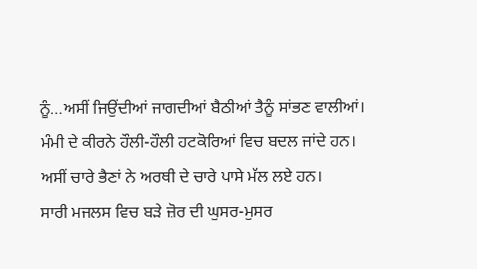ਨੂੰ…ਅਸੀਂ ਜਿਉਂਦੀਆਂ ਜਾਗਦੀਆਂ ਬੈਠੀਆਂ ਤੈਨੂੰ ਸਾਂਭਣ ਵਾਲੀਆਂ।
ਮੰਮੀ ਦੇ ਕੀਰਨੇ ਹੌਲੀ-ਹੌਲੀ ਹਟਕੋਰਿਆਂ ਵਿਚ ਬਦਲ ਜਾਂਦੇ ਹਨ।
ਅਸੀਂ ਚਾਰੇ ਭੈਣਾਂ ਨੇ ਅਰਥੀ ਦੇ ਚਾਰੇ ਪਾਸੇ ਮੱਲ ਲਏ ਹਨ।
ਸਾਰੀ ਮਜਲਸ ਵਿਚ ਬੜੇ ਜ਼ੋਰ ਦੀ ਘੁਸਰ-ਮੁਸਰ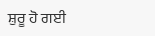ਸ਼ੁਰੂ ਹੋ ਗਈ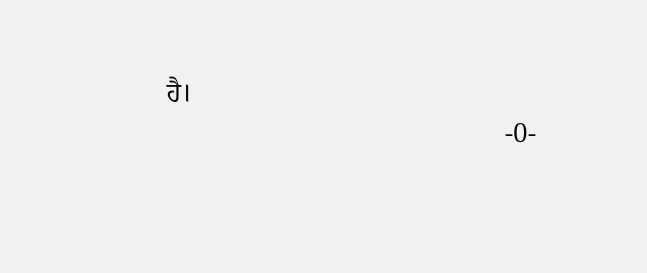ਹੈ।
                                                  -0-